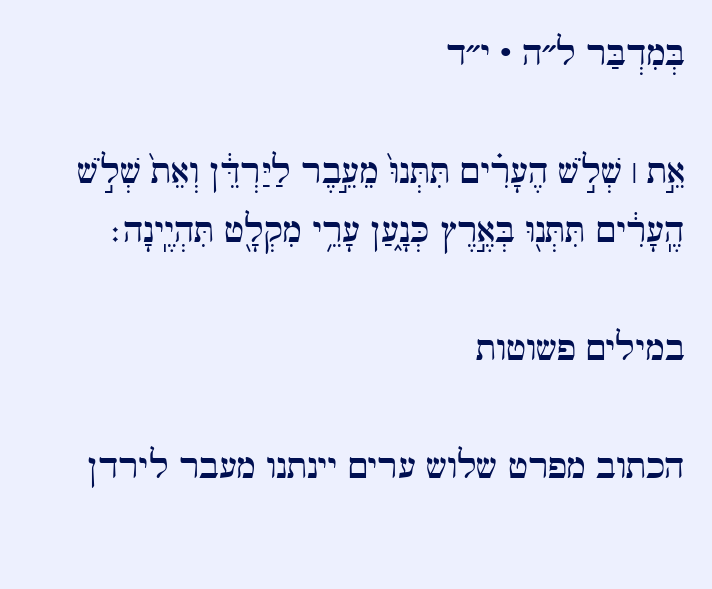בְּמִדְבַּר ל״ה · י״ד

אֵ֣ת ׀ שְׁלֹ֣שׁ הֶעָרִ֗ים תִּתְּנוּ֙ מֵעֵ֣בֶר לַיַּרְדֵּ֔ן וְאֵת֙ שְׁלֹ֣שׁ הֶֽעָרִ֔ים תִּתְּנ֖וּ בְּאֶ֣רֶץ כְּנָ֑עַן עָרֵ֥י מִקְלָ֖ט תִּהְיֶֽינָה׃

במילים פשוטות

הכתוב מפרט שלוש ערים יינתנו מעבר לירדן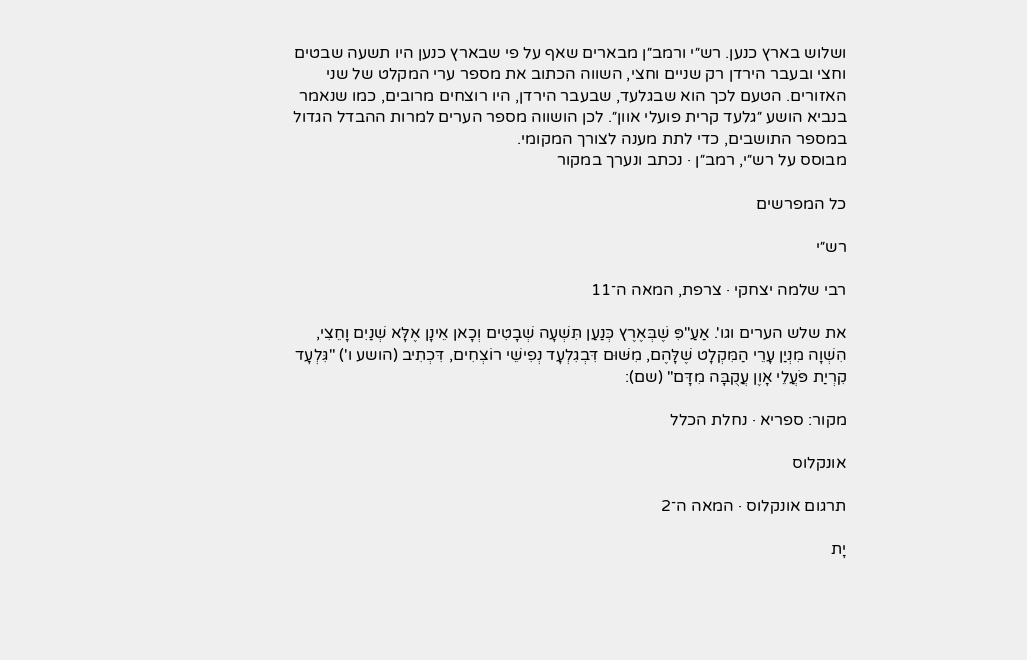ושלוש בארץ כנען. רש״י ורמב״ן מבארים שאף על פי שבארץ כנען היו תשעה שבטים וחצי ובעבר הירדן רק שניים וחצי, השווה הכתוב את מספר ערי המקלט של שני האזורים. הטעם לכך הוא שבגלעד, שבעבר הירדן, היו רוצחים מרובים, כמו שנאמר בנביא הושע ״גלעד קרית פועלי אוון״. לכן הושווה מספר הערים למרות ההבדל הגדול במספר התושבים, כדי לתת מענה לצורך המקומי.
מבוסס על רש״י, רמב״ן · נכתב ונערך במקור

כל המפרשים

רש״י

רבי שלמה יצחקי · צרפת, המאה ה־11

את שלש הערים וגו'. אַעַ"פִּ שֶׁבְּאֶרֶץ כְּנַעַן תִּשְׁעָה שְׁבָטִים וְכָאן אֵינָן אֶלָּא שְׁנַיִם וָחֵצִי, הִשְׁוָה מִנְיַן עָרֵי הַמִּקְלָט שֶׁלָּהֶם, מִשּׁוּם דִּבְגִלְעָד נְפִישֵׁי רוֹצְחִים, דִּכְתִיב (הושע ו') "גִּלְעָד קִרְיַת פֹּעֲלֵי אָוֶן עֲקֻבָּה מִדָּם" (שם):

מקור: ספריא · נחלת הכלל

אונקלוס

תרגום אונקלוס · המאה ה־2

יָת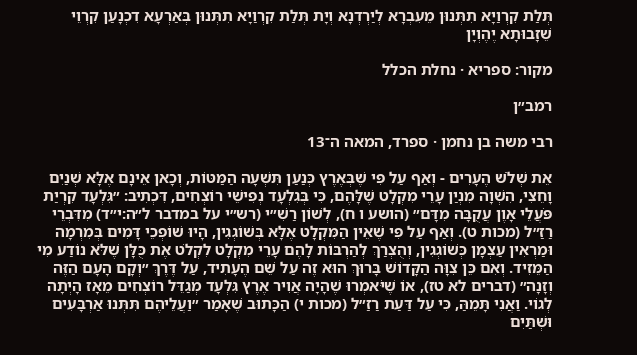תְּלַת קִרְוַיָא תִתְּנוּן מֵעִבְרָא לְיַרְדְנָא וְיָת תְּלַת קִרְוַיָא תִתְּנוּן בְּאַרְעָא דִכְנָעַן קִרְוֵי שֵׁזָבוּתָא יֶהֶוְיָן

מקור: ספריא · נחלת הכלל

רמב״ן

רבי משה בן נחמן · ספרד, המאה ה־13

אֵת שְׁלֹשׁ הֶעָרִים - וְאַף עַל פִּי שֶׁבְּאֶרֶץ כְּנַעַן תִּשְׁעָה הַמַּטּוֹת, וְכָאן אֵינָם אֶלָּא שְׁנַיִם וָחֵצִי, הִשְׁוָה מִנְיַן עָרֵי מִקְלָט שֶׁלָּהֶם, כִּי בְּגִלְעָד נְפִישֵׁי רוֹצְחִים, דִּכְתִיב: ״גִּלְעָד קִרְיַת פֹּעֲלֵי אָוֶן עֲקֻבָּה מִדָּם״ (הושע ו ח), לְשׁוֹן רַשִׁ״י (רש״י על במדבר ל״ה:י״ד) מִדִּבְרֵי רַזַ״ל (מכות ט). וְאַף עַל פִּי שֶׁאֵין הַמִּקְלָט אֶלָּא בְּשׁוֹגְגִין, הָיוּ שׁוֹפְכֵי דָּמִים בְּמִרְמָה וּמַרְאִין עַצְמָן כְּשׁוֹגְגִין, וְהֻצְרַךְ לְהַרְבּוֹת לָהֶם עָרֵי מִקְלָט לִקְלֹט אֶת כֻּלָּן שֶׁלֹּא נוֹדַע מִי הַמֵּזִיד. וְאִם כֵּן צִוָּה הַקָּדוֹשׁ בָּרוּךְ הוּא זֶה עַל שֵׁם הֶעָתִיד, עַל דֶּרֶךְ ״וְקָם הָעָם הַזֶּה וְזָנָה״ (דברים לא טז), אוֹ שֶׁיֹּאמְרוּ שֶׁהָיָה אֲוִיר אֶרֶץ גִּלְעָד מְגַדֵּל רוֹצְחִים מֵאָז הָיְתָה לְגוֹי. וַאֲנִי תָּמֵהַּ, כִּי עַל דַּעַת רַזַ״ל (מכות י) הַכָּתוּב שֶׁאָמַר ״וַעֲלֵיהֶם תִּתְּנוּ אַרְבָּעִים וּשְׁתַּיִם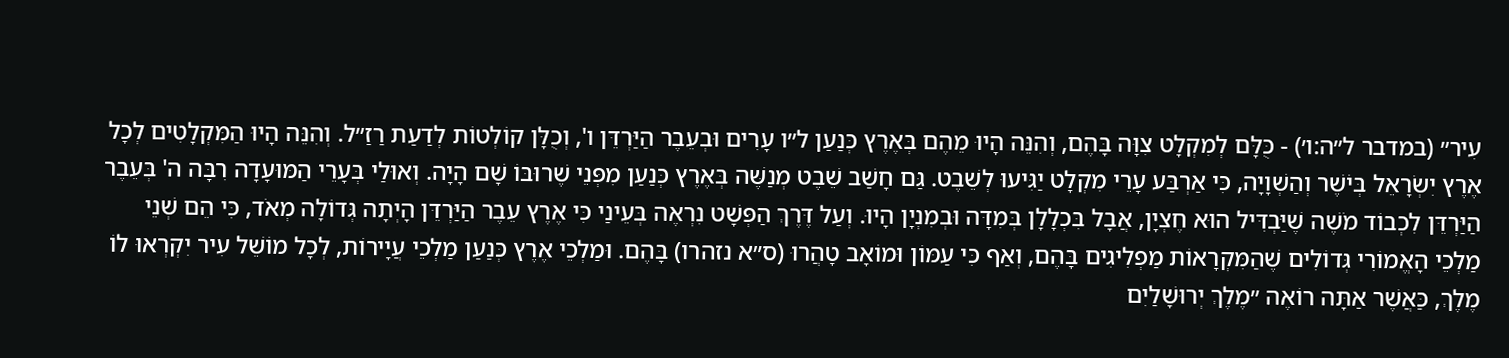עִיר״ (במדבר ל״ה:ו׳) - כֻּלָּם לְמִקְלָט צִוָּה בָּהֶם, וְהִנֵּה הָיוּ מֵהֶם בְּאֶרֶץ כְּנַעַן ל״ו עָרִים וּבְעֵבֶר הַיַּרְדֵּן ו', וְכֻלָּן קוֹלְטוֹת לְדַעַת רַזַ״ל. וְהִנֵּה הָיוּ הַמִּקְלָטִים לְכָל אֶרֶץ יִשְׂרָאֵל בְּיֹשֶׁר וְהַשְׁוָיָה, כִּי אַרְבַּע עָרֵי מִקְלָט יַגִּיעוּ לְשֵׁבֶט. גַּם חָשַׁב שֵׁבֶט מְנַשֶּׁה בְּאֶרֶץ כְּנַעַן מִפְּנֵי שֶׁרוּבּוֹ שָׁם הָיָה. וְאוּלַי בְּעָרֵי הַמּוּעָדָה רִבָּה ה' בְּעֵבֶר הַיַּרְדֵּן לִכְבוֹד מֹשֶׁה שֶׁיַּבְדִּיל הוּא חֶצְיָן, אֲבָל בִּכְלָלָן בְּמִדָּה וּבְמִנְיָן הָיוּ. וְעַל דֶּרֶךְ הַפְּשָׁט נִרְאֶה בְּעֵינַי כִּי אֶרֶץ עֵבֶר הַיַּרְדֵּן הָיְתָה גְּדוֹלָה מְאֹד, כִּי הֵם שְׁנֵי מַלְכֵי הָאֱמוֹרִי גְּדוֹלִים שֶׁהַמִּקְרָאוֹת מַפְלִיגִים בָּהֶם, וְאַף כִּי עַמּוֹן וּמוֹאָב טָהֲרוּ (ס״א נזהרו) בָּהֶם. וּמַלְכֵי אֶרֶץ כְּנַעַן מַלְכֵי עֲיָירוֹת, לְכָל מוֹשֵׁל עִיר יִקְרְאוּ לוֹ מֶלֶךְ, כַּאֲשֶׁר אַתָּה רוֹאֶה ״מֶלֶךְ יְרוּשָׁלַיִם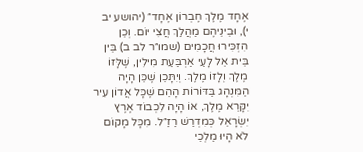אֶחָד מֶלֶךְ חֶבְרוֹן אֶחָד״ (יהושע יב י), וּבֵינֵיהֶם מַהֲלַךְ חֲצִי יוֹם. וְכֵן הִזְכִּירוּ חֲכָמִים (שמו״ר לב ב) בֵּין בֵּית אֵל לָעַי אַרְבַּעַת מִילִין, שֶׁלָּזוֹ מֶלֶךְ וְלָזוֹ מֶלֶךְ. וְיִתָּכֵן שֶׁכֵּן הָיָה הַמִּנְהָג בַּדּוֹרוֹת הָהֵם שֶׁכָּל אֲדוֹן עִיר יִקָּרֵא מֶלֶךְ, אוֹ הָיָה לִכְבוֹד אֶרֶץ יִשְׂרָאֵל כְּמִדְרַשׁ רַזַ״ל. מִכָּל מָקוֹם לֹא הָיוּ מַלְכֵי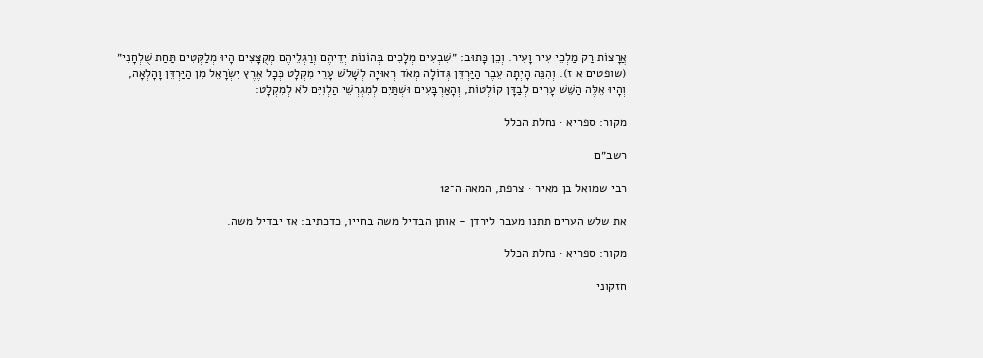אֲרָצוֹת רַק מַלְכֵי עִיר וָעִיר. וְכֵן כָּתוּב: ״שִׁבְעִים מְלָכִים בְּהוֹנוֹת יְדֵיהֶם וְרַגְלֵיהֶם מְקֻצָּצִים הָיוּ מְלַקְּטִים תַּחַת שֻׁלְחָנִי״ (שופטים א ז). וְהִנֵּה הָיְתָה עֵבֶר הַיַּרְדֵּן גְּדוֹלָה מְאֹד רְאוּיָה לְשָׁלֹשׁ עָרֵי מִקְלָט כְּכָל אֶרֶץ יִשְׂרָאֵל מִן הַיַּרְדֵּן וָהָלְאָה, וְהָיוּ אֵלֶּה הַשֵּׁשׁ עָרִים לְבַדָּן קוֹלְטוֹת, וְהָאַרְבָּעִים וּשְׁתַּיִם לְמִגְרְשֵׁי הַלְוִיִּם לֹא לְמִקְלָט:

מקור: ספריא · נחלת הכלל

רשב״ם

רבי שמואל בן מאיר · צרפת, המאה ה־12

את שלש הערים תתנו מעבר לירדן - אותן הבדיל משה בחייו, כדכתיב: אז יבדיל משה.

מקור: ספריא · נחלת הכלל

חזקוני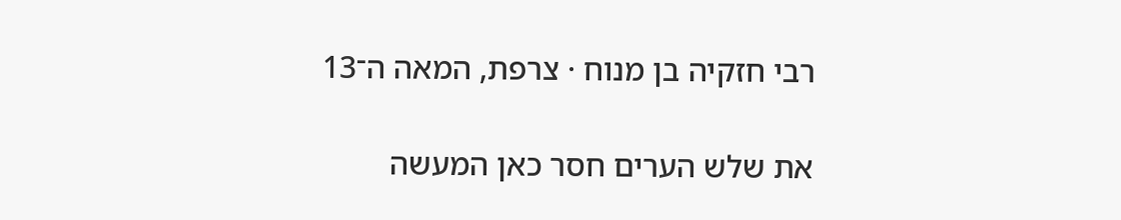רבי חזקיה בן מנוח · צרפת, המאה ה־13

את שלש הערים חסר כאן המעשה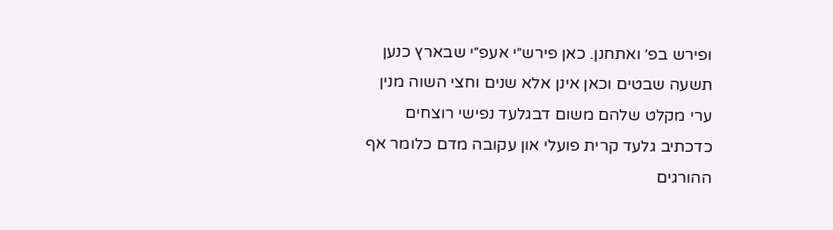ופירש בפ׳ ואתחנן. כאן פירש״י אעפ״י שבארץ כנען תשעה שבטים וכאן אינן אלא שנים וחצי השוה מנין ערי מקלט שלהם משום דבגלעד נפישי רוצחים כדכתיב גלעד קרית פועלי און עקובה מדם כלומר אף ההורגים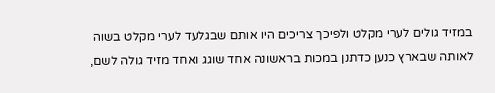במזיד גולים לערי מקלט ולפיכך צריכים היו אותם שבגלעד לערי מקלט בשוה לאותה שבארץ כנען כדתנן במכות בראשונה אחד שוגג ואחד מזיד גולה לשם,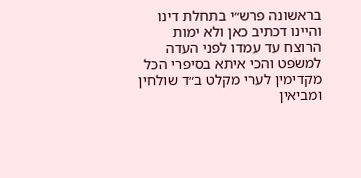בראשונה פרש״י בתחלת דינו והיינו דכתיב כאן ולא ימות הרוצח עד עמדו לפני העדה למשפט והכי איתא בסיפרי הכל מקדימין לערי מקלט ב״ד שולחין ומביאין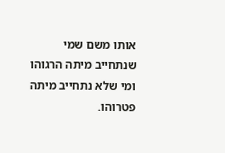אותו משם שמי שנתחייב מיתה הרגוהו ומי שלא נתחייב מיתה פטרוהו.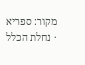מקור: ספריא · נחלת הכלל